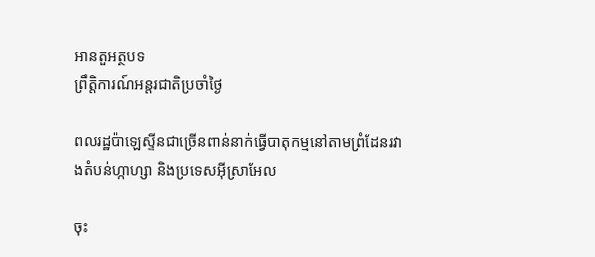អានតួអត្ថបទ
ព្រឹត្តិការណ៍អន្តរជាតិប្រចាំថ្ងៃ

ពលរដ្ឋប៉ាឡេស្ទីនជាច្រើនពាន់នាក់ធ្វើបាតុកម្មនៅតាមព្រំដែនរវាងតំបន់ហ្កាហ្សា និងប្រទេសអ៊ីស្រាអែល

ចុះ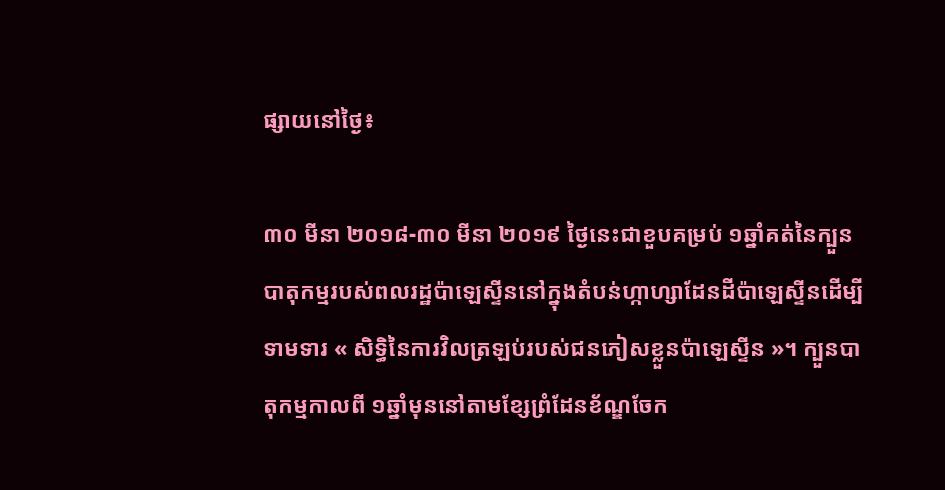ផ្សាយនៅថ្ងៃ៖

៣០ មីនា ២០១៨-៣០ មីនា ២០១៩ ថ្ងៃនេះជាខួបគម្រប់ ១ឆ្នាំគត់នៃក្បួនបាតុកម្មរបស់ពលរដ្ឋប៉ាឡេស្ទីននៅក្នុងតំបន់ហ្កាហ្សាដែនដីប៉ាឡេស្ទីនដើម្បីទាមទារ « សិទ្ធិនៃការវិលត្រឡប់របស់ជនភៀសខ្លួនប៉ាឡេស្ទីន »។ ក្បួនបាតុកម្មកាលពី ១ឆ្នាំមុននៅតាមខ្សែព្រំដែនខ័ណ្ឌចែក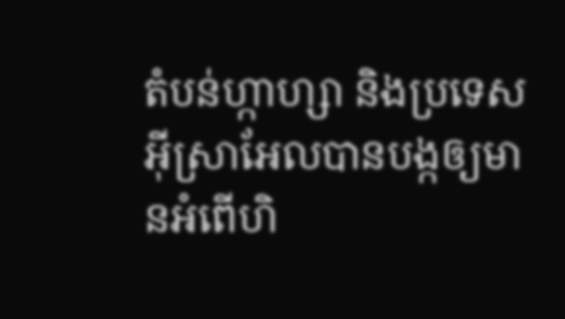តំបន់ហ្កាហ្សា និងប្រទេសអ៊ីស្រាអែលបានបង្កឲ្យមានអំពើហិ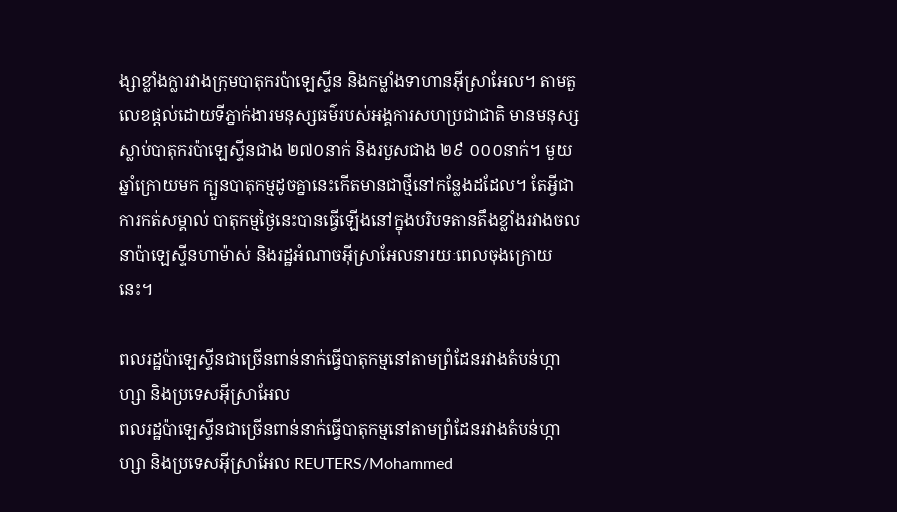ង្សាខ្លាំងក្លារវាងក្រុមបាតុករប៉ាឡេស្ទីន និងកម្លាំងទាហានអ៊ីស្រាអែល។ តាមតួលេខផ្តល់ដោយទីភ្នាក់ងារមនុស្សធម៌របស់អង្គការសហប្រជាជាតិ មានមនុស្សស្លាប់បាតុករប៉ាឡេស្ទីនជាង ២៧០នាក់ និងរបួសជាង ២៩ ០០០នាក់។ មួយឆ្នាំក្រោយមក ក្បួនបាតុកម្មដូចគ្នានេះកើតមានជាថ្មីនៅកន្លែងដដែល។ តែអ្វីជាការកត់សម្គាល់ បាតុកម្មថ្ងៃនេះបានធ្វើឡើងនៅក្នុងបរិបទតានតឹងខ្លាំងរវាងចលនាប៉ាឡេស្ទីនហាម៉ាស់ និងរដ្ឋអំណាចអ៊ីស្រាអែលនារយៈពេលចុងក្រោយនេះ។

ពលរដ្ឋប៉ាឡេស្ទីនជាច្រើនពាន់នាក់ធ្វើបាតុកម្មនៅតាមព្រំដែនរវាងតំបន់ហ្កាហ្សា និងប្រទេសអ៊ីស្រាអែល
ពលរដ្ឋប៉ាឡេស្ទីនជាច្រើនពាន់នាក់ធ្វើបាតុកម្មនៅតាមព្រំដែនរវាងតំបន់ហ្កាហ្សា និងប្រទេសអ៊ីស្រាអែល REUTERS/Mohammed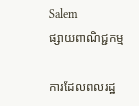Salem
ផ្សាយពាណិជ្ជកម្ម

ការដែលពលរដ្ឋ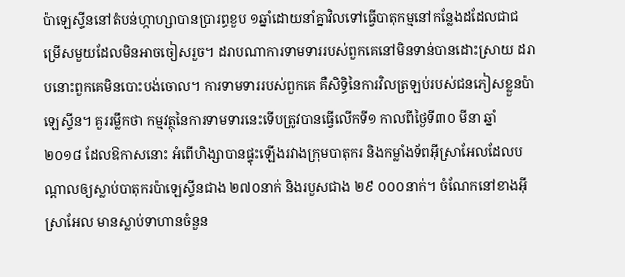ប៉ាឡេស្ទីននៅតំបន់ហ្កាហ្សាបានប្រារព្ធខួប ១ឆ្នាំដោយនាំគ្នាវិលទៅធ្វើបាតុកម្មនៅកន្លែងដដែលជាជម្រើសមួយដែលមិនអាចចៀសរួច។ ដរាបណាការទាមទាររបស់ពួកគេនៅមិនទាន់បានដោះស្រាយ ដរាបនោះពួកគេមិនបោះបង់ចោល។ ការទាមទាររបស់ពួកគេ គឺសិទ្ធិនៃការវិលត្រឡប់របស់ជនភៀសខ្លួនប៉ាឡេស្ទីន។ គួររម្លឹកថា កម្មវត្ថុនៃការទាមទារនេះទើបត្រូវបានធ្វើលើកទី១ កាលពីថ្ងៃទី៣០ មីនា ឆ្នាំ ២០១៨ ដែលឱកាសនោះ អំពើហិង្សាបានផ្ទុះឡើងរវាងក្រុមបាតុករ និងកម្លាំងទ័ពអ៊ីស្រាអែលដែលបណ្តាលឲ្យស្លាប់បាតុករប៉ាឡេស្ទីនជាង ២៧០នាក់ និងរបួសជាង ២៩ ០០០នាក់។ ចំណែកនៅខាងអ៊ីស្រាអែល មានស្លាប់ទាហានចំនួន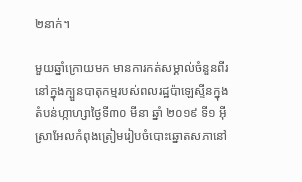២នាក់។

មួយឆ្នាំក្រោយមក មានការកត់សម្គាល់ចំនួនពីរនៅក្នុងក្បួនបាតុកម្មរបស់ពលរដ្ឋប៉ាឡេស្ទីនក្នុងតំបន់ហ្កាហ្សាថ្ងៃទី៣០ មីនា ឆ្នាំ ២០១៩ ទី១ អ៊ីស្រាអែលកំពុងត្រៀមរៀបចំបោះឆ្នោតសភានៅ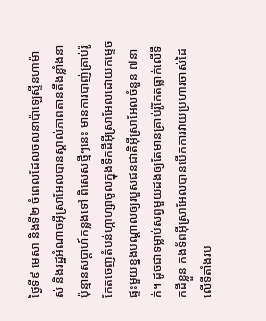ថ្ងៃទី៩ មេសា និងទី២ ចំពេលដែលចលនាប៉ាឡេស្ទីនហាម៉ាស់ និងរដ្ឋអំណាចអ៊ីស្រាអែលបានស្គាល់ភាពតានតឹងខ្លាំងនាប៉ុន្មានសប្តាហ៍កន្លងទៅ ពិសេសថ្មីៗនេះ មានការបាញ់គ្រាប់រ៉ូកែតចេញតំបន់ហ្កាហ្សាចូលក្នុងទឹកដីអ៊ីស្រាអែលដោយកម្ទេចផ្ទះមួយខ្នងបណ្តាលឲ្យរបួសជនជាតិអ៊ីស្រាអែលចំនួន ៧នាក់។ ដូចជាទម្លាប់សព្វមួយដងឲ្យតែមានគ្រាប់រ៉ូកែតធ្លាក់លើទឹកដីខ្លួន កងទ័ពអ៊ីស្រាអែលបានបើកការវាយប្រហារចាស់ដៃលើទីតាំងរប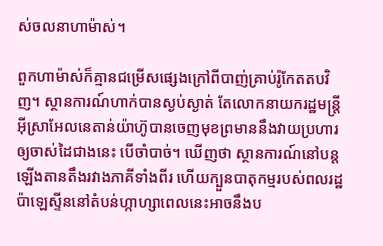ស់ចលនាហាម៉ាស់។

ពួកហាម៉ាស់ក៏គ្មានជម្រើសផ្សេងក្រៅពីបាញ់គ្រាប់រ៉ូកែតតបវិញ។ ស្ថានការណ៍ហាក់បានស្ងប់ស្ងាត់ តែលោកនាយករដ្ឋមន្រ្តីអ៊ីស្រាអែលនេតាន់យ៉ាហ៊ូបានចេញមុខព្រមាននឹងវាយប្រហារឲ្យចាស់ដៃជាងនេះ បើចាំបាច់។ ឃើញថា ស្ថានការណ៍នៅបន្តឡើងតានតឹងរវាងភាគីទាំងពីរ ហើយក្បួនបាតុកម្មរបស់ពលរដ្ឋប៉ាឡេស្ទីននៅតំបន់ហ្កាហ្សាពេលនេះអាចនឹងប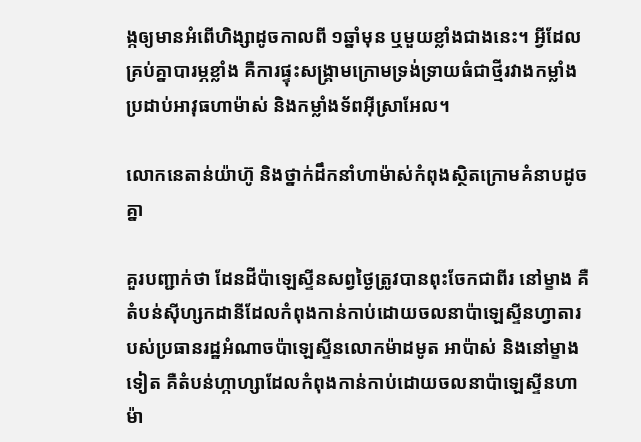ង្កឲ្យមានអំពើហិង្សាដូចកាលពី ១ឆ្នាំមុន ឬមួយខ្លាំងជាងនេះ។ អ្វីដែលគ្រប់គ្នាបារម្ភខ្លាំង គឺការផ្ទុះសង្រ្គាមក្រោមទ្រង់ទ្រាយធំជាថ្មីរវាងកម្លាំងប្រដាប់អាវុធហាម៉ាស់ និងកម្លាំងទ័ពអ៊ីស្រាអែល។

លោកនេតាន់យ៉ាហ៊ូ និងថ្នាក់ដឹកនាំហាម៉ាស់កំពុងស្ថិតក្រោមគំនាបដូចគ្នា

គួរបញ្ជាក់ថា ដែនដីប៉ាឡេស្ទីនសព្វថ្ងៃត្រូវបានពុះចែកជាពីរ នៅម្ខាង គឺតំបន់ស៊ីហ្សកដានីដែលកំពុងកាន់កាប់ដោយចលនាប៉ាឡេស្ទីនហ្វាតារបស់ប្រធានរដ្ឋអំណាចប៉ាឡេស្ទីនលោកម៉ាដមូត អាប៉ាស់ និងនៅម្ខាងទៀត គឺតំបន់ហ្កាហ្សាដែលកំពុងកាន់កាប់ដោយចលនាប៉ាឡេស្ទីនហាម៉ា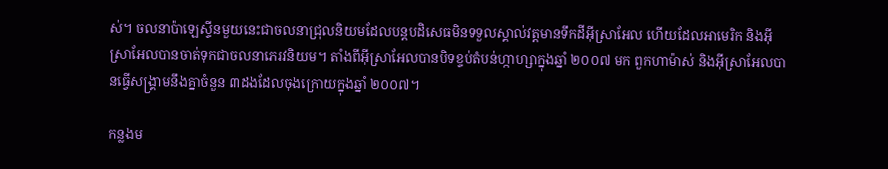ស់។ ចលនាប៉ាឡេស្ទីនមួយនេះជាចលនាជ្រុលនិយមដែលបន្តបដិសេធមិនទទួលស្គាល់វត្តមានទឹកដីអ៊ីស្រាអែល ហើយដែលអាមេរិក និងអ៊ីស្រាអែលបានចាត់ទុកជាចលនាភេរវនិយម។ តាំងពីអ៊ីស្រាអែលបានបិទខ្ទប់តំបន់ហ្កាហ្សាក្នុងឆ្នាំ ២០០៧ មក ពួកហាម៉ាស់ និងអ៊ីស្រាអែលបានធ្វើសង្រ្គាមនឹងគ្នាចំនួន ៣ដងដែលចុងក្រោយក្នុងឆ្នាំ ២០០៧។

កន្លងម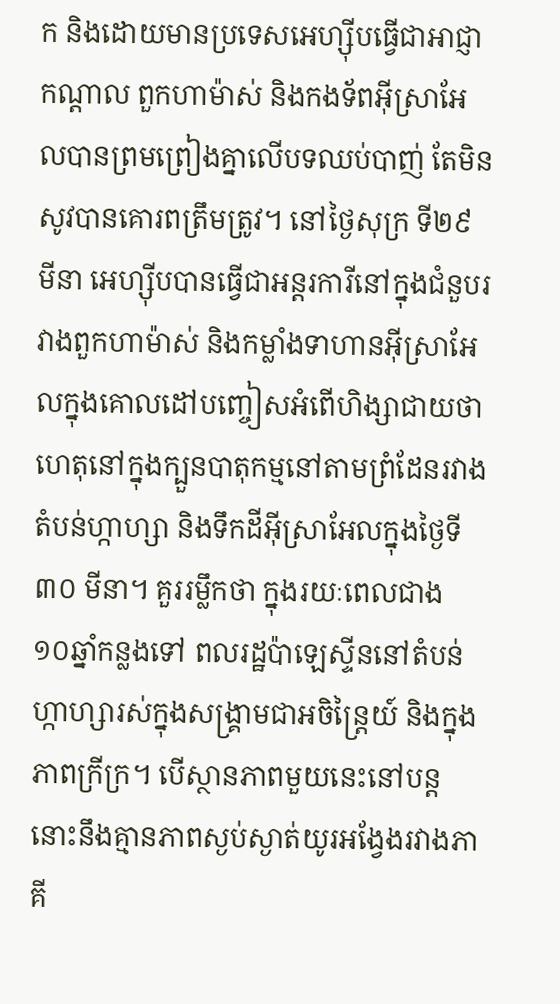ក និងដោយមានប្រទេសអេហ្ស៊ីបធ្វើជាអាជ្ញាកណ្តាល ពួកហាម៉ាស់ និងកងទ័ពអ៊ីស្រាអែលបានព្រមព្រៀងគ្នាលើបទឈប់បាញ់ តែមិនសូវបានគោរពត្រឹមត្រូវ។ នៅថ្ងៃសុក្រ ទី២៩ មីនា អេហ្ស៊ីបបានធ្វើជាអន្តរការីនៅក្នុងជំនួបរវាងពួកហាម៉ាស់ និងកម្លាំងទាហានអ៊ីស្រាអែលក្នុងគោលដៅបញ្ចៀសអំពើហិង្សាជាយថាហេតុនៅក្នុងក្បួនបាតុកម្មនៅតាមព្រំដែនរវាងតំបន់ហ្កាហ្សា និងទឹកដីអ៊ីស្រាអែលក្នុងថ្ងៃទី៣០ មីនា។ គួររម្លឹកថា ក្នុងរយៈពេលជាង ១០ឆ្នាំកន្លងទៅ ពលរដ្ឋប៉ាឡេស្ទីននៅតំបន់ហ្កាហ្សារស់ក្នុងសង្រ្គាមជាអចិន្រ្តៃយ៍ និងក្នុងភាពក្រីក្រ។ បើស្ថានភាពមួយនេះនៅបន្ត នោះនឹងគ្មានភាពស្ងប់ស្ងាត់យូរអង្វែងរវាងភាគី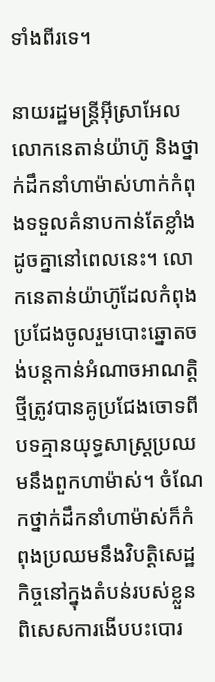ទាំងពីរទេ។

នាយរដ្ឋមន្រ្តីអ៊ីស្រាអែលលោកនេតាន់យ៉ាហ៊ូ និងថ្នាក់ដឹកនាំហាម៉ាស់ហាក់កំពុងទទួលគំនាបកាន់តែខ្លាំងដូចគ្នានៅពេលនេះ។ លោកនេតាន់យ៉ាហ៊ូដែលកំពុងប្រជែងចូលរួមបោះឆ្នោតចង់បន្តកាន់អំណាចអាណត្តិថ្មីត្រូវបានគូប្រជែងចោទពីបទគ្មានយុទ្ធសាស្រ្តប្រឈមនឹងពួកហាម៉ាស់។ ចំណែកថ្នាក់ដឹកនាំហាម៉ាស់ក៏កំពុងប្រឈមនឹងវិបត្តិសេដ្ឋកិច្ចនៅក្នុងតំបន់របស់ខ្លួន ពិសេសការងើបបះបោរ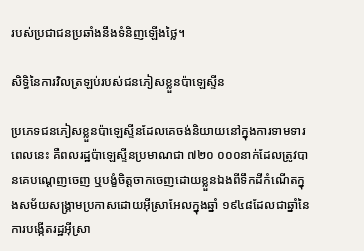របស់ប្រជាជនប្រឆាំងនឹងទំនិញឡើងថ្លៃ។

សិទ្ធិនៃការវិលត្រឡប់របស់ជនភៀសខ្លួនប៉ាឡេស្ទីន

ប្រភេទជនភៀសខ្លួនប៉ាឡេស្ទីនដែលគេចង់និយាយនៅក្នុងការទាមទារពេលនេះ គឺពលរដ្ឋប៉ាឡេស្ទីនប្រមាណជា ៧២០ ០០០នាក់ដែលត្រូវបានគេបណ្តេញចេញ ឬបង្ខំចិត្តចាកចេញដោយខ្លួនឯងពីទឹកដីកំណើតក្នុងសម័យសង្រ្គាមប្រកាសដោយអ៊ីស្រាអែលក្នុងឆ្នាំ ១៩៤៨ដែលជាឆ្នាំនៃការបង្កើតរដ្ឋអ៊ីស្រា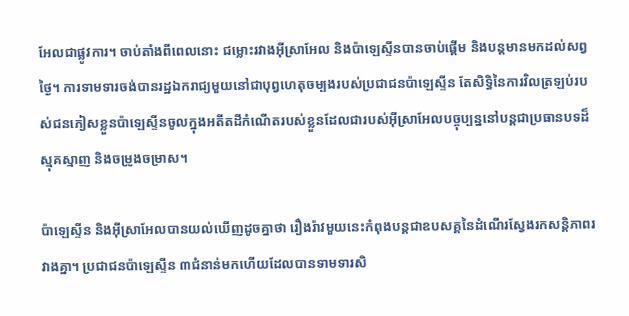អែលជាផ្លូវការ។ ចាប់តាំងពីពេលនោះ ជម្លោះរវាងអ៊ីស្រាអែល និងប៉ាឡេស្ទីនបានចាប់ផ្តើម និងបន្តមានមកដល់សព្វថ្ងៃ។ ការទាមទារចង់បានរដ្ឋឯករាជ្យមួយនៅជាបុព្វហេតុចម្បងរបស់ប្រជាជនប៉ាឡេស្ទីន តែសិទ្ធិនៃការវិលត្រឡប់របស់ជនភៀសខ្លួនប៉ាឡេស្ទីនចូលក្នុងអតីតដីកំណើតរបស់ខ្លួនដែលជារបស់អ៊ីស្រាអែលបច្ចុប្បន្ននៅបន្តជាប្រធានបទដ៏ស្មុគស្មាញ និងចម្រូងចម្រាស។

ប៉ាឡេស្ទីន និងអ៊ីស្រាអែលបានយល់ឃើញដូចគ្នាថា រឿងរ៉ាវមួយនេះកំពុងបន្តជាឧបសគ្គនៃដំណើរស្វែងរកសន្តិភាពរវាងគ្នា។ ប្រជាជនប៉ាឡេស្ទីន ៣ជំនាន់មកហើយដែលបានទាមទារសិ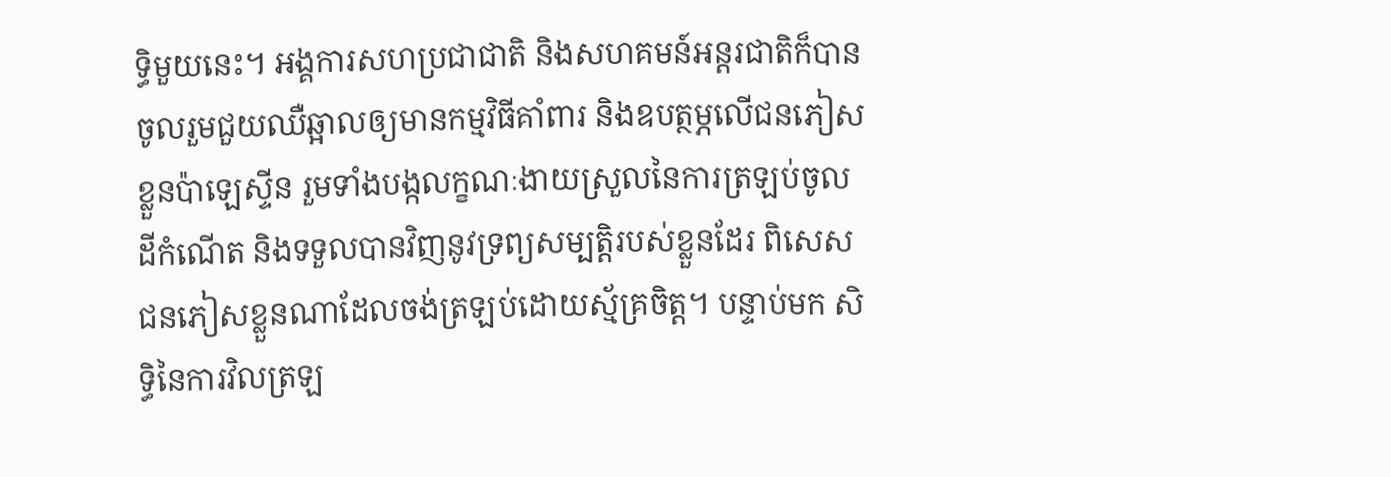ទ្ធិមួយនេះ។ អង្គការសហប្រជាជាតិ និងសហគមន៍អន្តរជាតិក៏បានចូលរួមជួយឈឺឆ្អាលឲ្យមានកម្មវិធីគាំពារ និងឧបត្ថម្ភលើជនភៀសខ្លួនប៉ាឡេស្ទីន រួមទាំងបង្កលក្ខណៈងាយស្រួលនៃការត្រឡប់ចូលដីកំណើត និងទទួលបានវិញនូវទ្រព្យសម្បត្តិរបស់ខ្លួនដែរ ពិសេសជនភៀសខ្លួនណាដែលចង់ត្រឡប់ដោយស្ម័គ្រចិត្ត។ បន្ទាប់មក សិទ្ធិនៃការវិលត្រឡ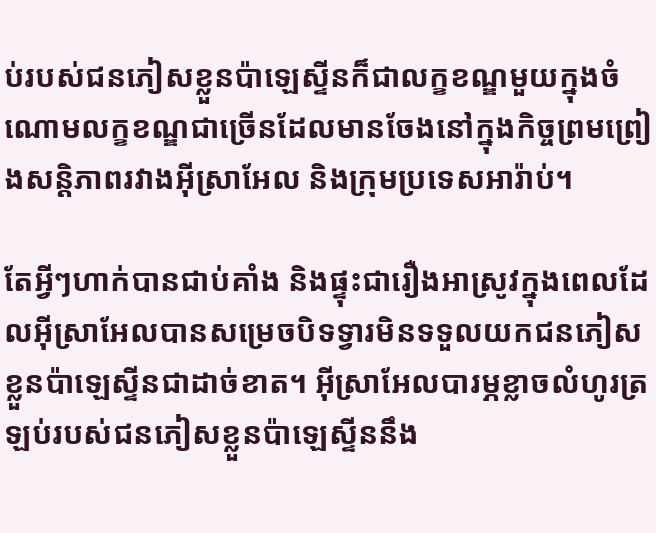ប់របស់ជនភៀសខ្លួនប៉ាឡេស្ទីនក៏ជាលក្ខខណ្ឌមួយក្នុងចំណោមលក្ខខណ្ឌជាច្រើនដែលមានចែងនៅក្នុងកិច្ចព្រមព្រៀងសន្តិភាពរវាងអ៊ីស្រាអែល និងក្រុមប្រទេសអារ៉ាប់។

តែអ្វីៗហាក់បានជាប់គាំង និងផ្ទុះជារឿងអាស្រូវក្នុងពេលដែលអ៊ីស្រាអែលបានសម្រេចបិទទ្វារមិនទទួលយកជនភៀសខ្លួនប៉ាឡេស្ទីនជាដាច់ខាត។ អ៊ីស្រាអែលបារម្ភខ្លាចលំហូរត្រឡប់របស់ជនភៀសខ្លួនប៉ាឡេស្ទីននឹង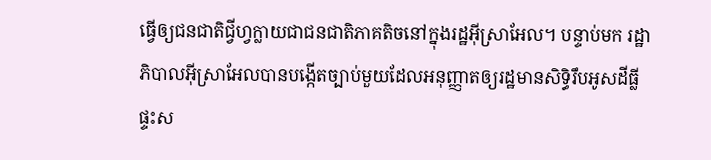ធ្វើឲ្យជនជាតិជ្វីហ្វក្លាយជាជនជាតិភាគតិចនៅក្នុងរដ្ឋអ៊ីស្រាអែល។ បន្ទាប់មក រដ្ឋាភិបាលអ៊ីស្រាអែលបានបង្កើតច្បាប់មួយដែលអនុញ្ញាតឲ្យរដ្ឋមានសិទ្ធិរឹបអូសដីធ្លី ផ្ទះស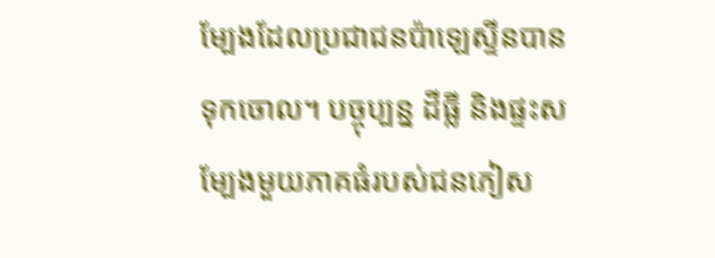ម្បែងដែលប្រជាជនប៉ាឡេស្ទីនបានទុកចោល។ បច្ចុប្បន្ន ដីធ្លី និងផ្ទះសម្បែងមួយភាគធំរបស់ជនភៀស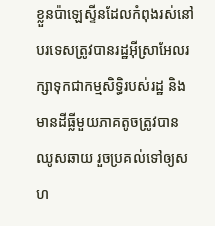ខ្លួនប៉ាឡេស្ទីនដែលកំពុងរស់នៅបរទេសត្រូវបានរដ្ឋអ៊ីស្រាអែលរក្សាទុកជាកម្មសិទ្ធិរបស់រដ្ឋ និងមានដីធ្លីមួយភាគតូចត្រូវបានឈូសឆាយ រួចប្រគល់ទៅឲ្យសហ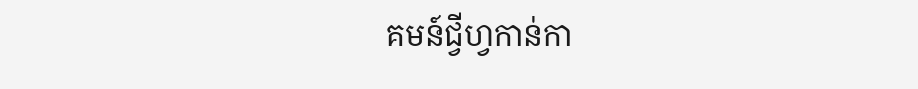គមន៍ជ្វីហ្វកាន់កា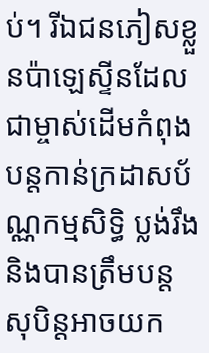ប់។ រីឯជនភៀសខ្លួនប៉ាឡេស្ទីនដែលជាម្ចាស់ដើមកំពុងបន្តកាន់ក្រដាសប័ណ្ណកម្មសិទ្ធិ ប្លង់រឹង និងបានត្រឹមបន្តសុបិន្តអាចយក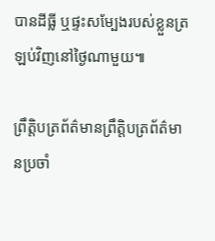បានដីធ្លី ឬផ្ទះសម្បែងរបស់ខ្លួនត្រឡប់វិញនៅថ្ងៃណាមួយ៕

ព្រឹត្តិបត្រព័ត៌មានព្រឹត្តិបត្រព័ត៌មានប្រចាំ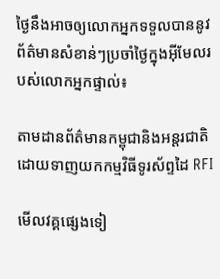ថ្ងៃនឹងអាចឲ្យលោកអ្នកទទួលបាននូវព័ត៌មានសំខាន់ៗប្រចាំថ្ងៃក្នុងអ៊ីមែលរបស់លោកអ្នកផ្ទាល់៖

តាមដានព័ត៌មានកម្ពុជានិងអន្តរជាតិដោយទាញយកកម្មវិធីទូរស័ព្ទដៃ RFI

មើលវគ្គផ្សេងទៀ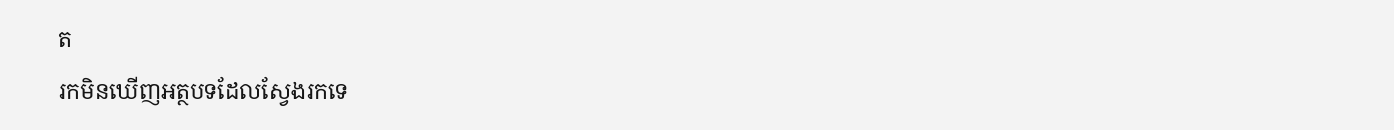ត
រកមិនឃើញអត្ថបទដែលស្វែងរកទេ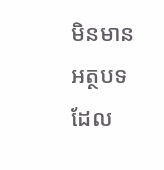មិនមានអត្ថបទដែល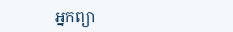អ្នកព្យា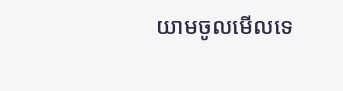យាមចូលមើលទេ